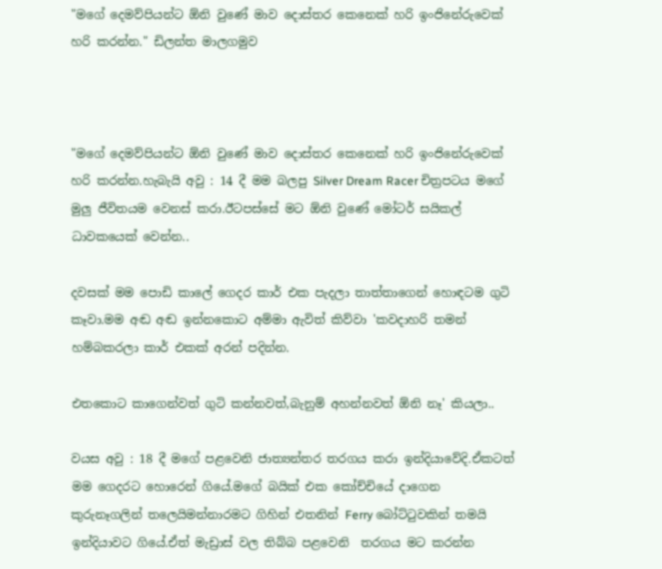"මගේ දෙමව්පියන්ට ඕනි වුණේ මාව දොස්තර කෙනෙක් හරි ඉංජිනේරුවෙක් හරි කරන්න." ඩිලන්ත මාලගමුව



"මගේ දෙමව්පියන්ට ඕනි වුණේ මාව දොස්තර කෙනෙක් හරි ඉංජිනේරුවෙක් හරි කරන්න.හැබැයි අවු : 14 දී මම බලපු Silver Dream Racer චිත්‍රපටය මගේ මුලු ජීවිතයම වෙනස් කරා.ඊටපස්සේ මට ඕනි වුණේ මෝටර් සයිකල් ධාවකයෙක් වෙන්න..

දවසක් මම පොඩි කාලේ ගෙදර කාර් එක පැදලා තාත්තාගෙන් හොඳටම ගුටි කෑවා.මම අඬ අඬ ඉන්නකොට අම්මා ඇවිත් කිව්වා 'කවදාහරි තමන් හම්බකරලා කාර් එකක් අරන් පදින්න.

එතකොට කාගෙන්වත් ගුටි කන්නවත්,බැනුම් අහන්නවත් ඕනි නෑ' කියලා..

වයස අවු : 18 දී මගේ පළවෙනි ජාත්‍යන්තර තරගය කරා ඉන්දියාවේදි.ඒකටත් මම ගෙදරට හොරෙන් ගියේ.මගේ බයික් එක කෝච්චියේ දාගෙන කුරුනෑගලින් තලෙයිමන්නාරමට ගිහින් එතනින් Ferry බෝට්ටුවකින් තමයි ඉන්දියාවට ගියේ.ඒත් මැඩ්‍රාස් වල තිබ්බ පළවෙනි  තරගය මට කරන්න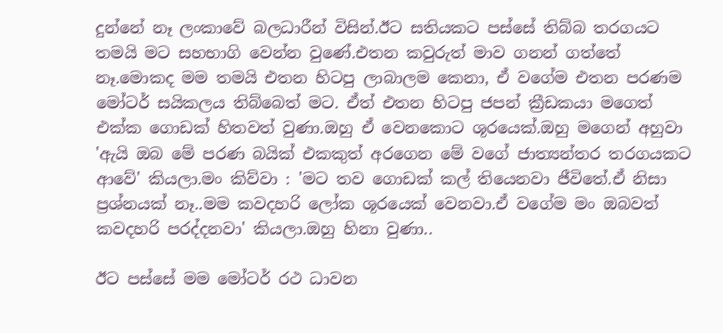දුන්නේ නෑ ලංකාවේ බලධාරීන් විසින්.ඊට සතියකට පස්සේ තිබ්බ තරගයට තමයි මට සහභාගි වෙන්න වුණේ.එතන කවුරුත් මාව ගනන් ගත්තේ නෑ.මොකද මම තමයි එතන හිටපු ලාබාලම කෙනා, ඒ වගේම එතන පරණම මෝටර් සයිකලය තිබ්බෙත් මට. ඒත් එතන හිටපු ජපන් ක්‍රීඩකයා මගෙත් එක්ක ගොඩක් හිතවත් වුණා.ඔහු ඒ වෙනකොට ශූරයෙක්.ඔහු මගෙන් අහුවා 'ඇයි ඔබ මේ පරණ බයික් එකකුත් අරගෙන මේ වගේ ජාත්‍යන්තර තරගයකට ආවේ' කියලා.මං කිව්වා : 'මට තව ගොඩක් කල් තියෙනවා ජීවිතේ.ඒ නිසා ප්‍රශ්නයක් නෑ..මම කවදහරි ලෝක ශූරයෙක් වෙනවා.ඒ වගේම මං ඔබවත් කවදහරි පරද්දනවා' කියලා.ඔහු හිනා වුණා..

ඊට පස්සේ මම මෝටර් රථ ධාවන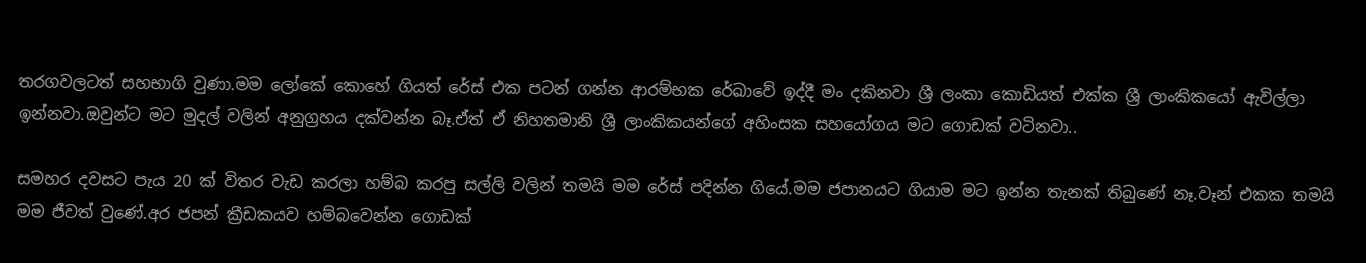තරගවලටත් සහභාගි වුණා.මම ලෝකේ කොහේ ගියත් රේස් එක පටන් ගන්න ආරම්භක රේඛාවේ ඉද්දී මං දකිනවා ශ්‍රී ලංකා කොඩියත් එක්ක ශ්‍රී ලාංකිකයෝ ඇවිල්ලා ඉන්නවා.ඔවුන්ට මට මුදල් වලින් අනුග්‍රහය දක්වන්න බෑ.ඒත් ඒ නිහතමානි ශ්‍රී ලාංකිකයන්ගේ අහිංසක සහයෝගය මට ගොඩක් වටිනවා..

සමහර දවසට පැය 20 ක් විතර වැඩ කරලා හම්බ කරපු සල්ලි වලින් තමයි මම රේස් පදින්න ගියේ.මම ජපානයට ගියාම මට ඉන්න තැනක් තිබුණේ නෑ.වෑන් එකක තමයි මම ජීවත් වුණේ.අර ජපන් ක්‍රීඩකයව හම්බවෙන්න ගොඩක්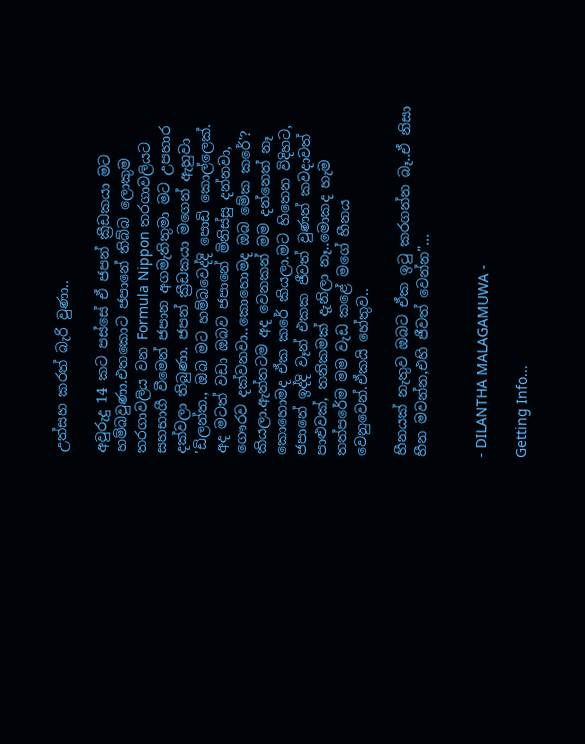උත්සහ කරත් බැරි වුණා..

අවුරුදු 14 කට පස්සේ ඒ ජපන් ක්‍රීඩකයා මට හම්බවුණා.එතකොට ජපානේ තිබ්බ ලොකුම තරගාවලිය වන Formula Nippon තරගාවලියට සහභාගී වීමෙන් ජපාන අගමැතිතුමා මට උපහාර දක්වලා තිබුණා. ජපන් ක්‍රීඩකයා මගෙන් ඇහුවා 'ඩිලන්ත., ඔබ මට හම්බවෙද්දි පොඩි කොල්ලෙක්. අද මටත් වඩා ඔබව ජපානේ මිනිස්සු දන්නවා, ගෞරව දක්වනවා..කොහොමද ඔබ මේක කරේ'? කියලා.ඇත්තටම අද වෙනකන් මම දන්නෙත් නෑ කොහොමද ඒක කරේ කියලා.මට හිතෙන විදිහට, ජපානේ ඉද්දි වෑන් එකක ජීවත් වුණත් කවදාවත් පාළුවක්, තනිකමක් දැනිලා නෑ..මොකද හැම තත්පරේම මම වැඩ කළේ මගේ හීනය වෙනුවෙන්.ඒකයි හේතුව..

හීනයක් නැතුව ඔබට ඒක ඉටු කරගන්න බෑ..ඒ නිසා හීන මවන්න,එහි ජීවත් වෙන්න"...


- DILANTHA MALAGAMUWA -

Getting Info...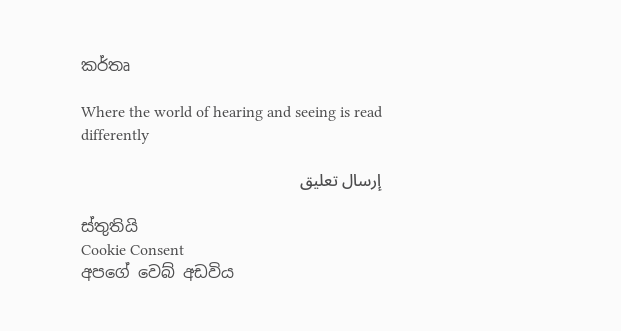කර්තෘ

Where the world of hearing and seeing is read differently

إرسال تعليق

ස්තුතියි
Cookie Consent
අපගේ වෙබ් අඩවිය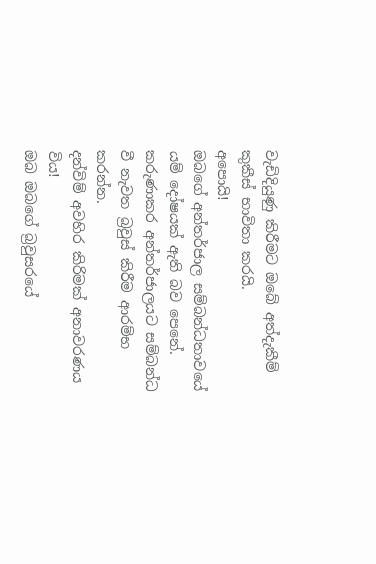වැඩිදියුණු කිරීමට ඔබේ අත්දැකීම් කුකීස් භාවිතා කරයි.
අපොයි!
ඔබගේ අන්තර්ජාල සම්බන්ධතාවයේ යම් දෝෂයක් ඇති බව පෙනේ. කරුණාකර අන්තර්ජාලයට සම්බන්ධ වී නැවත බ්‍රවුස් කිරීම ආරම්භ කරන්න.
දන්විම් අවහිර කිරිමක් අනාවරණය විය!
ඔබ ඔබගේ බ්‍රවුසරයේ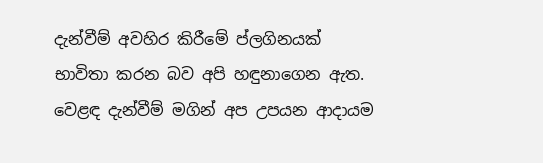දැන්වීම් අවහිර කිරීමේ ප්ලගිනයක් භාවිතා කරන බව අපි හඳුනාගෙන ඇත.
වෙළඳ දැන්වීම් මගින් අප උපයන ආදායම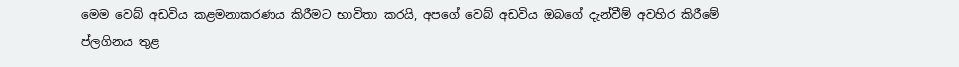මෙම වෙබ් අඩවිය කළමනාකරණය කිරීමට භාවිතා කරයි, අපගේ වෙබ් අඩවිය ඔබගේ දැන්වීම් අවහිර කිරීමේ ප්ලගිනය තුළ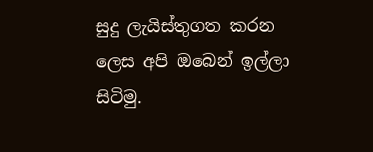සුදු ලැයිස්තුගත කරන ලෙස අපි ඔබෙන් ඉල්ලා සිටිමු.